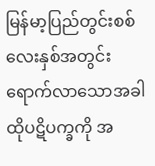မြန်မာ့ပြည်တွင်းစစ် လေးနှစ်အတွင်း ရောက်လာသောအခါ ထိုပဋိပက္ခကို အ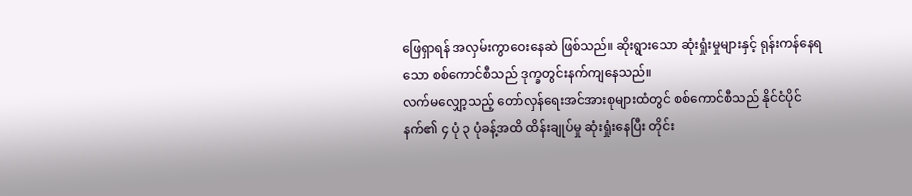ဖြေရှာရန် အလှမ်းကွာဝေးနေဆဲ ဖြစ်သည်။ ဆိုးရွားသော ဆုံးရှုံးမှုများနှင့် ရုန်းကန်နေရသော စစ်ကောင်စီသည် ဒုက္ခတွင်းနက်ကျနေသည်။
လက်မလျှော့သည့် တော်လှန်ရေးအင်အားစုများထံတွင် စစ်ကောင်စီသည် နိုင်ငံပိုင်နက်၏ ၄ ပုံ ၃ ပုံခန့်အထိ ထိန်းချုပ်မှု ဆုံးရှုံးနေပြီး တိုင်း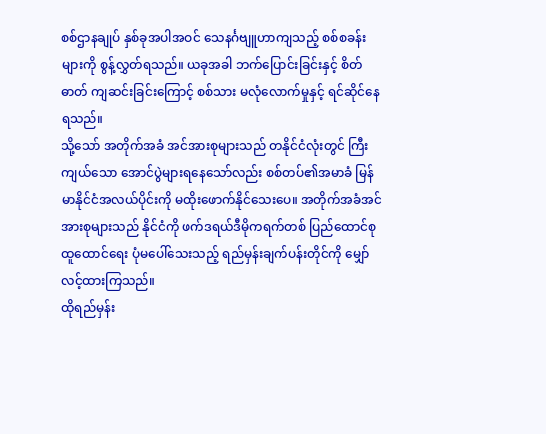စစ်ဌာနချုပ် နှစ်ခုအပါအဝင် သေနင်္ဂဗျူဟာကျသည့် စစ်စခန်းများကို စွန့်လွှတ်ရသည်။ ယခုအခါ ဘက်ပြောင်းခြင်းနှင့် စိတ်ဓာတ် ကျဆင်းခြင်းကြောင့် စစ်သား မလုံလောက်မှုနှင့် ရင်ဆိုင်နေရသည်။
သို့သော် အတိုက်အခံ အင်အားစုများသည် တနိုင်ငံလုံးတွင် ကြီးကျယ်သော အောင်ပွဲများရနေသော်လည်း စစ်တပ်၏အမာခံ မြန်မာနိုင်ငံအလယ်ပိုင်းကို မထိုးဖောက်နိုင်သေးပေ။ အတိုက်အခံအင်အားစုများသည် နိုင်ငံကို ဖက်ဒရယ်ဒီမိုကရက်တစ် ပြည်ထောင်စု ထူထောင်ရေး ပုံမပေါ်သေးသည့် ရည်မှန်းချက်ပန်းတိုင်ကို မျှော်လင့်ထားကြသည်။
ထိုရည်မှန်း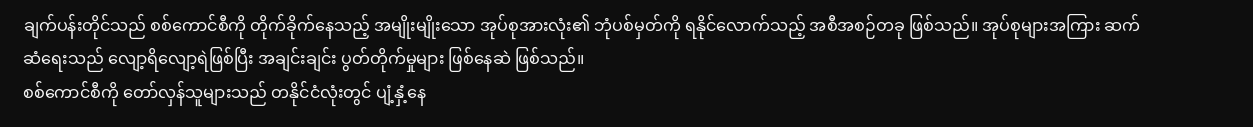ချက်ပန်းတိုင်သည် စစ်ကောင်စီကို တိုက်ခိုက်နေသည့် အမျိုးမျိုးသော အုပ်စုအားလုံး၏ ဘုံပစ်မှတ်ကို ရနိုင်လောက်သည့် အစီအစဉ်တခု ဖြစ်သည်။ အုပ်စုများအကြား ဆက်ဆံရေးသည် လျော့ရိလျော့ရဲဖြစ်ပြီး အချင်းချင်း ပွတ်တိုက်မှုများ ဖြစ်နေဆဲ ဖြစ်သည်။
စစ်ကောင်စီကို တော်လှန်သူများသည် တနိုင်ငံလုံးတွင် ပျံ့နှံ့နေ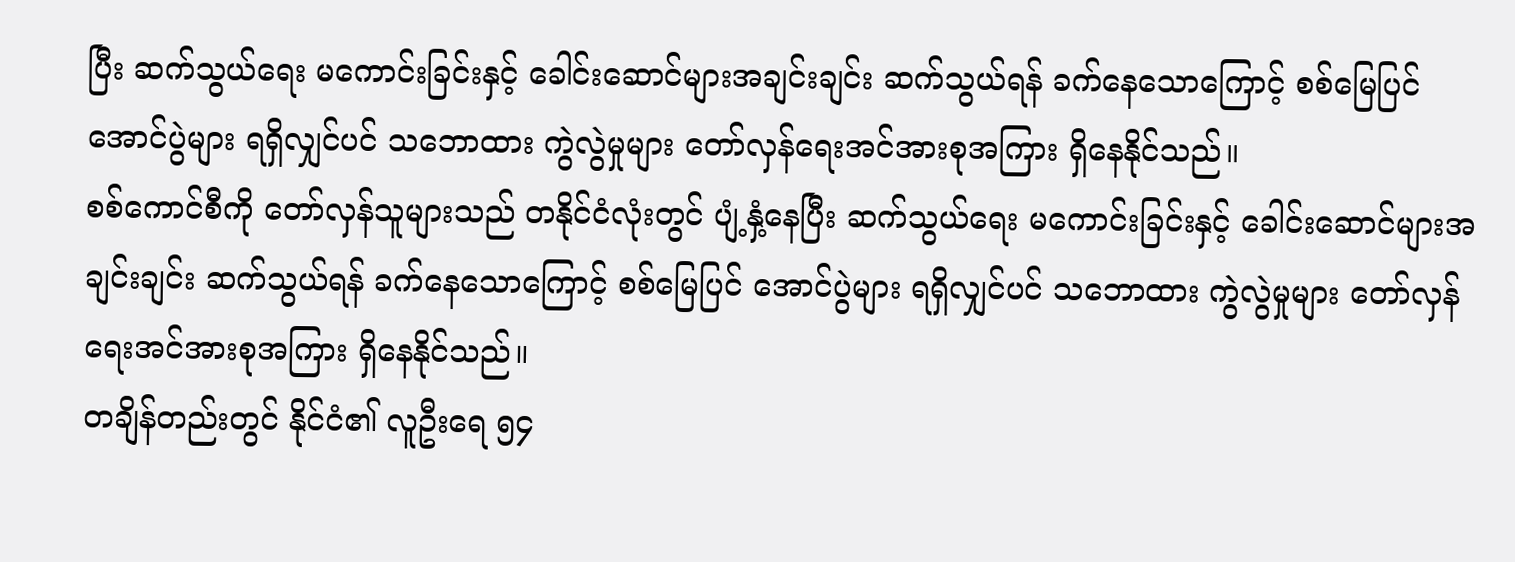ပြီး ဆက်သွယ်ရေး မကောင်းခြင်းနှင့် ခေါင်းဆောင်များအချင်းချင်း ဆက်သွယ်ရန် ခက်နေသောကြောင့် စစ်မြေပြင် အောင်ပွဲများ ရရှိလျှင်ပင် သဘောထား ကွဲလွဲမှုများ တော်လှန်ရေးအင်အားစုအကြား ရှိနေနိုင်သည်။
စစ်ကောင်စီကို တော်လှန်သူများသည် တနိုင်ငံလုံးတွင် ပျံ့နှံ့နေပြီး ဆက်သွယ်ရေး မကောင်းခြင်းနှင့် ခေါင်းဆောင်များအချင်းချင်း ဆက်သွယ်ရန် ခက်နေသောကြောင့် စစ်မြေပြင် အောင်ပွဲများ ရရှိလျှင်ပင် သဘောထား ကွဲလွဲမှုများ တော်လှန်ရေးအင်အားစုအကြား ရှိနေနိုင်သည်။
တချိန်တည်းတွင် နိုင်ငံ၏ လူဦးရေ ၅၄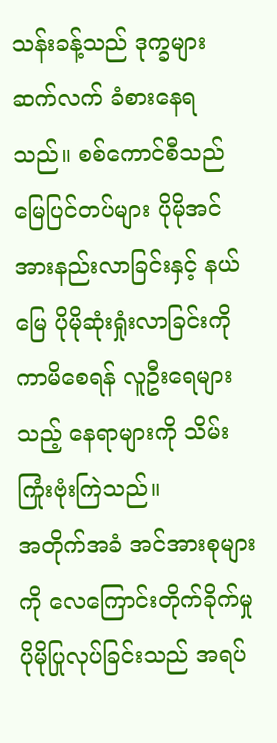သန်းခန့်သည် ဒုက္ခများ ဆက်လက် ခံစားနေရသည်။ စစ်ကောင်စီသည် မြေပြင်တပ်များ ပိုမိုအင်အားနည်းလာခြင်းနှင့် နယ်မြေ ပိုမိုဆုံးရှုံးလာခြင်းကို ကာမိစေရန် လူဦးရေများသည့် နေရာများကို သိမ်းကြုံးဗုံးကြဲသည်။
အတိုက်အခံ အင်အားစုများကို လေကြောင်းတိုက်ခိုက်မှု ပိုမိုပြုလုပ်ခြင်းသည် အရပ်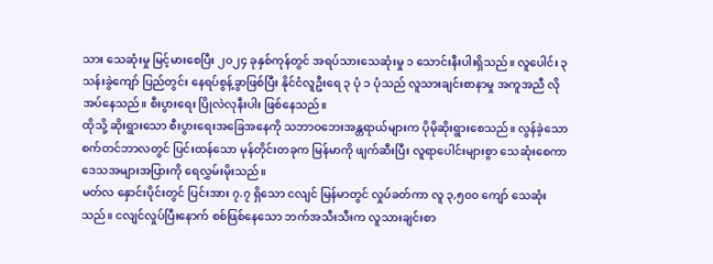သား သေဆုံးမှု မြင့်မားစေပြီး ၂၀၂၄ ခုနှစ်ကုန်တွင် အရပ်သားသေဆုံးမှု ၁ သောင်းနီးပါးရှိသည်။ လူပေါင်း ၃ သန်းခွဲကျော် ပြည်တွင်း နေရပ်စွန့်ခွာဖြစ်ပြီး နိုင်ငံလူဦးရေ ၃ ပုံ ၁ ပုံသည် လူသားချင်းစာနာမှု အကူအညီ လိုအပ်နေသည်။ စီးပွားရေး ပြိုလဲလုနီးပါး ဖြစ်နေသည်။
ထိုသို့ ဆိုးရွားသော စီးပွားရေးအခြေအနေကို သဘာဝဘေးအန္တရာယ်များက ပိုမိုဆိုးရွားစေသည်။ လွန်ခဲ့သော စက်တင်ဘာလတွင် ပြင်းထန်သော မုန်တိုင်းတခုက မြန်မာကို ဖျက်ဆီးပြီး လူရာပေါင်းများစွာ သေဆုံးစေကာ ဒေသအများအပြားကို ရေလွှမ်းမိုးသည်။
မတ်လ နှောင်းပိုင်းတွင် ပြင်းအား ၇.၇ ရှိသော ငလျင် မြန်မာတွင် လှုပ်ခတ်ကာ လူ ၃,၅၀၀ ကျော် သေဆုံးသည်။ ငလျင်လှုပ်ပြီးနောက် စစ်ဖြစ်နေသော ဘက်အသီးသီးက လူသားချင်းစာ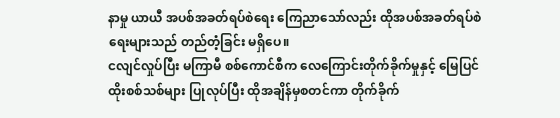နာမှု ယာယီ အပစ်အခတ်ရပ်စဲရေး ကြေညာသော်လည်း ထိုအပစ်အခတ်ရပ်စဲရေးများသည် တည်တံ့ခြင်း မရှိပေ။
ငလျင်လှုပ်ပြီး မကြာမီ စစ်ကောင်စီက လေကြောင်းတိုက်ခိုက်မှုနှင့် မြေပြင်ထိုးစစ်သစ်များ ပြုလုပ်ပြီး ထိုအချိန်မှစတင်ကာ တိုက်ခိုက်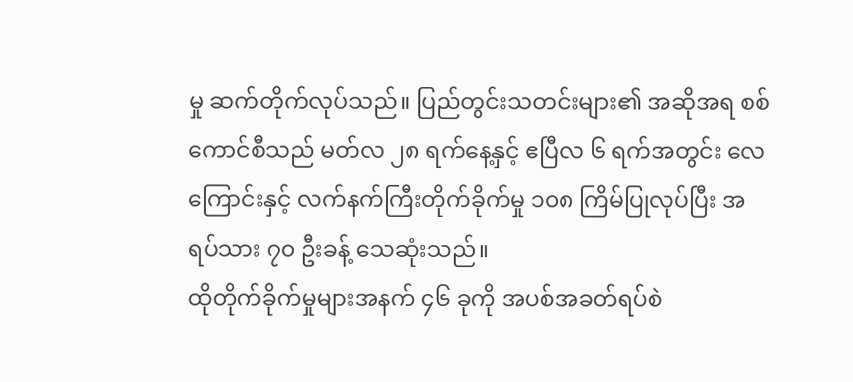မှု ဆက်တိုက်လုပ်သည်။ ပြည်တွင်းသတင်းများ၏ အဆိုအရ စစ်ကောင်စီသည် မတ်လ ၂၈ ရက်နေ့နှင့် ဧပြီလ ၆ ရက်အတွင်း လေကြောင်းနှင့် လက်နက်ကြီးတိုက်ခိုက်မှု ၁၀၈ ကြိမ်ပြုလုပ်ပြီး အရပ်သား ၇၀ ဦးခန့် သေဆုံးသည်။
ထိုတိုက်ခိုက်မှုများအနက် ၄၆ ခုကို အပစ်အခတ်ရပ်စဲ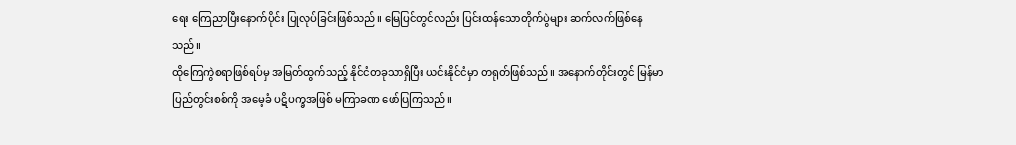ရေး ကြေညာပြီးနောက်ပိုင်း ပြုလုပ်ခြင်းဖြစ်သည်။ မြေပြင်တွင်လည်း ပြင်းထန်သောတိုက်ပွဲများ ဆက်လက်ဖြစ်နေသည်။
ထိုကြေကွဲစရာဖြစ်ရပ်မှ အမြတ်ထွက်သည့် နိုင်ငံတခုသာရှိပြီး ယင်းနိုင်ငံမှာ တရုတ်ဖြစ်သည်။ အနောက်တိုင်းတွင် မြန်မာပြည်တွင်းစစ်ကို အမေ့ခံ ပဋိပက္ခအဖြစ် မကြာခဏ ဖော်ပြကြသည်။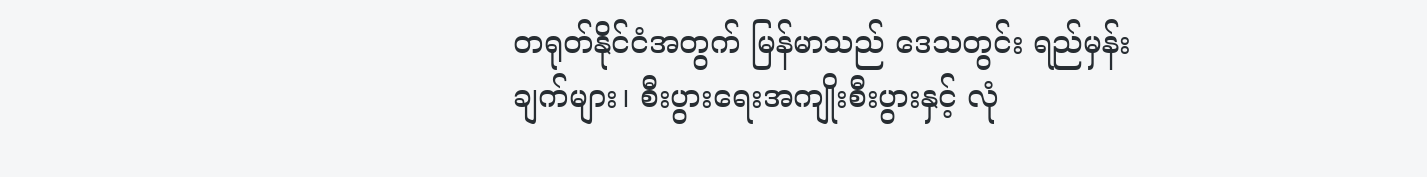တရုတ်နိုင်ငံအတွက် မြန်မာသည် ဒေသတွင်း ရည်မှန်းချက်များ၊ စီးပွားရေးအကျိုးစီးပွားနှင့် လုံ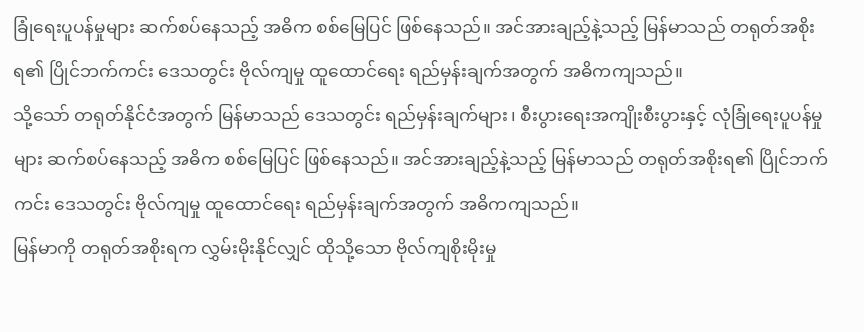ခြုံရေးပူပန်မှုများ ဆက်စပ်နေသည့် အဓိက စစ်မြေပြင် ဖြစ်နေသည်။ အင်အားချည့်နဲ့သည့် မြန်မာသည် တရုတ်အစိုးရ၏ ပြိုင်ဘက်ကင်း ဒေသတွင်း ဗိုလ်ကျမှု ထူထောင်ရေး ရည်မှန်းချက်အတွက် အဓိကကျသည်။
သို့သော် တရုတ်နိုင်ငံအတွက် မြန်မာသည် ဒေသတွင်း ရည်မှန်းချက်များ၊ စီးပွားရေးအကျိုးစီးပွားနှင့် လုံခြုံရေးပူပန်မှုများ ဆက်စပ်နေသည့် အဓိက စစ်မြေပြင် ဖြစ်နေသည်။ အင်အားချည့်နဲ့သည့် မြန်မာသည် တရုတ်အစိုးရ၏ ပြိုင်ဘက်ကင်း ဒေသတွင်း ဗိုလ်ကျမှု ထူထောင်ရေး ရည်မှန်းချက်အတွက် အဓိကကျသည်။
မြန်မာကို တရုတ်အစိုးရက လွှမ်းမိုးနိုင်လျှင် ထိုသို့သော ဗိုလ်ကျစိုးမိုးမှု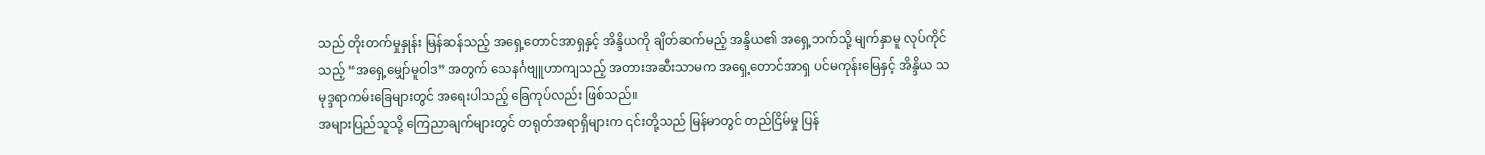သည် တိုးတက်မှုနှုန်း မြန်ဆန်သည့် အရှေ့တောင်အာရှနှင့် အိန္ဒိယကို ချိတ်ဆက်မည့် အန္ဒိယ၏ အရှေ့ဘက်သို့ မျက်နှာမူ လုပ်ကိုင်သည့် “အရှေ့မျှော်မူဝါဒ” အတွက် သေနင်္ဂဗျူဟာကျသည့် အတားအဆီးသာမက အရှေ့တောင်အာရှ ပင်မကုန်းမြေနှင့် အိန္ဒိယ သမုဒ္ဒရာကမ်းခြေများတွင် အရေးပါသည့် ခြေကုပ်လည်း ဖြစ်သည်။
အများပြည်သူသို့ ကြေညာချက်များတွင် တရုတ်အရာရှိများက ၎င်းတို့သည် မြန်မာတွင် တည်ငြိမ်မှု ပြန်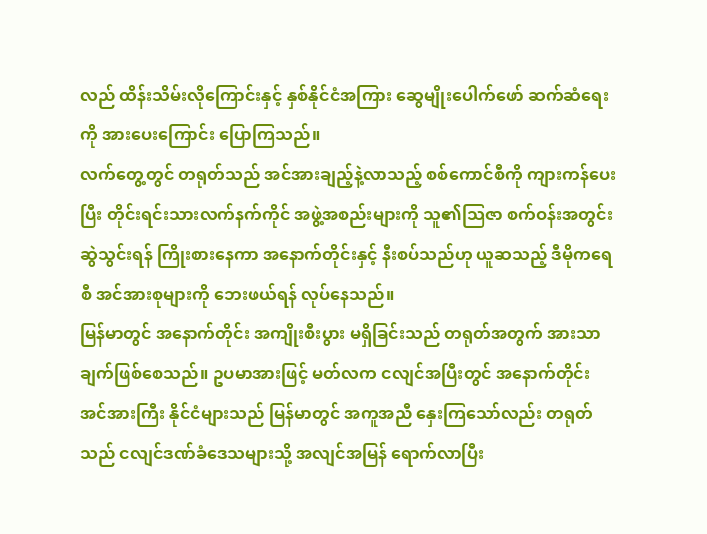လည် ထိန်းသိမ်းလိုကြောင်းနှင့် နှစ်နိုင်ငံအကြား ဆွေမျိုးပေါက်ဖော် ဆက်ဆံရေးကို အားပေးကြောင်း ပြောကြသည်။
လက်တွေ့တွင် တရုတ်သည် အင်အားချည့်နဲ့လာသည့် စစ်ကောင်စီကို ကျားကန်ပေးပြီး တိုင်းရင်းသားလက်နက်ကိုင် အဖွဲ့အစည်းများကို သူ၏သြဇာ စက်ဝန်းအတွင်း ဆွဲသွင်းရန် ကြိုးစားနေကာ အနောက်တိုင်းနှင့် နီးစပ်သည်ဟု ယူဆသည့် ဒီမိုကရေစီ အင်အားစုများကို ဘေးဖယ်ရန် လုပ်နေသည်။
မြန်မာတွင် အနောက်တိုင်း အကျိုးစီးပွား မရှိခြင်းသည် တရုတ်အတွက် အားသာချက်ဖြစ်စေသည်။ ဥပမာအားဖြင့် မတ်လက ငလျင်အပြီးတွင် အနောက်တိုင်း အင်အားကြီး နိုင်ငံများသည် မြန်မာတွင် အကူအညီ နှေးကြသော်လည်း တရုတ်သည် ငလျင်ဒဏ်ခံဒေသများသို့ အလျင်အမြန် ရောက်လာပြီး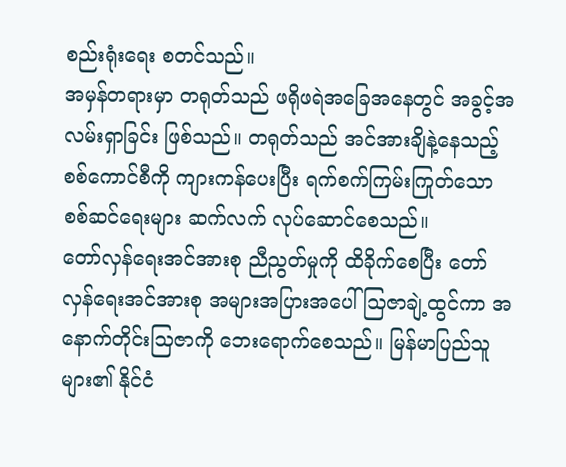စည်းရုံးရေး စတင်သည်။
အမှန်တရားမှာ တရုတ်သည် ဖရိုဖရဲအခြေအနေတွင် အခွင့်အလမ်းရှာခြင်း ဖြစ်သည်။ တရုတ်သည် အင်အားချိနဲ့နေသည့် စစ်ကောင်စီကို ကျားကန်ပေးပြီး ရက်စက်ကြမ်းကြုတ်သော စစ်ဆင်ရေးများ ဆက်လက် လုပ်ဆောင်စေသည်။
တော်လှန်ရေးအင်အားစု ညီညွတ်မှုကို ထိခိုက်စေပြီး တော်လှန်ရေးအင်အားစု အများအပြားအပေါ် သြဇာချဲ့ထွင်ကာ အနောက်တိုင်းသြဇာကို ဘေးရောက်စေသည်။ မြန်မာပြည်သူများ၏ နိုင်ငံ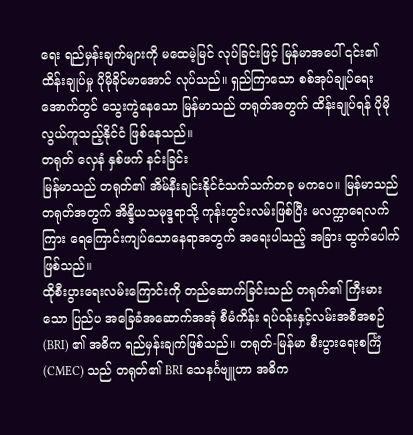ရေး ရည်မှန်းချက်များကို မထေမဲ့မြင် လုပ်ခြင်းဖြင့် မြန်မာအပေါ် ၎င်း၏ ထိန်းချုပ်မှု ပိုမိုခိုင်မာအောင် လုပ်သည်။ ရှည်ကြာသော စစ်အုပ်ချုပ်ရေးအောက်တွင် သွေးကွဲနေသော မြန်မာသည် တရုတ်အတွက် ထိန်းချုပ်ရန် ပိုမိုလွယ်ကူသည့်နိုင်ငံ ဖြစ်နေသည်။
တရုတ် လှေနံ နှစ်ဖက် နင်းခြင်း
မြန်မာသည် တရုတ်၏ အိမ်နီးချင်းနိုင်ငံသက်သက်တခု မကပေ။ မြန်မာသည် တရုတ်အတွက် အိန္ဒိယသမုဒ္ဒရာသို့ ကုန်းတွင်းလမ်းဖြစ်ပြီး မလက္ကာရေလက်ကြား ရေကြောင်းကျပ်သောနေရာအတွက် အရေးပါသည့် အခြား ထွက်ပေါက်ဖြစ်သည်။
ထိုစီးပွားရေးလမ်းကြောင်းကို တည်ဆောက်ခြင်းသည် တရုတ်၏ ကြီးမားသော ပြည်ပ အခြေခံအဆောက်အအုံ စီမံကိန်း ရပ်ဝန်းနှင့်လမ်းအစီအစဉ် (BRI) ၏ အဓိက ရည်မှန်းချက်ဖြစ်သည်။ တရုတ်-မြန်မာ စီးပွားရေးစင်္ကြံ (CMEC) သည် တရုတ်၏ BRI သေနင်္ဂဗျူဟာ အဓိက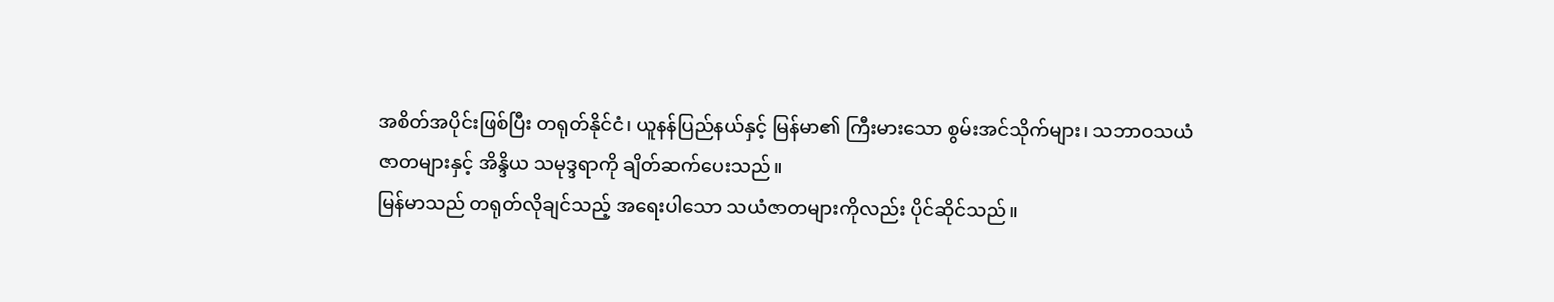အစိတ်အပိုင်းဖြစ်ပြီး တရုတ်နိုင်ငံ၊ ယူနန်ပြည်နယ်နှင့် မြန်မာ၏ ကြီးမားသော စွမ်းအင်သိုက်များ၊ သဘာဝသယံဇာတများနှင့် အိန္ဒိယ သမုဒ္ဒရာကို ချိတ်ဆက်ပေးသည်။
မြန်မာသည် တရုတ်လိုချင်သည့် အရေးပါသော သယံဇာတများကိုလည်း ပိုင်ဆိုင်သည်။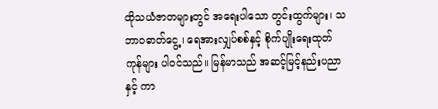ထိုသယံဇာတများတွင် အရေးပါသော တွင်းထွက်များ၊ သဘာဝဓာတ်ငွေ့၊ ရေအားလျှပ်စစ်နှင့် စိုက်ပျိုးရေးထုတ်ကုန်များ ပါဝင်သည်။ မြန်မာသည် အဆင့်မြင့်နည်းပညာနှင့် ကာ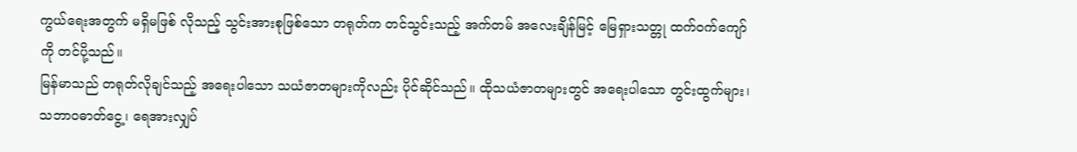ကွယ်ရေးအတွက် မရှိမဖြစ် လိုသည့် သွင်းအားစုဖြစ်သော တရုတ်က တင်သွင်းသည့် အက်တမ် အလေးချိန်မြင့် မြေရှားသတ္တု ထက်ဝက်ကျော်ကို တင်ပို့သည်။
မြန်မာသည် တရုတ်လိုချင်သည့် အရေးပါသော သယံဇာတများကိုလည်း ပိုင်ဆိုင်သည်။ ထိုသယံဇာတများတွင် အရေးပါသော တွင်းထွက်များ၊ သဘာဝဓာတ်ငွေ့၊ ရေအားလျှပ်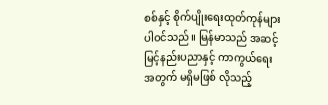စစ်နှင့် စိုက်ပျိုးရေးထုတ်ကုန်များ ပါဝင်သည်။ မြန်မာသည် အဆင့်မြင့်နည်းပညာနှင့် ကာကွယ်ရေးအတွက် မရှိမဖြစ် လိုသည့်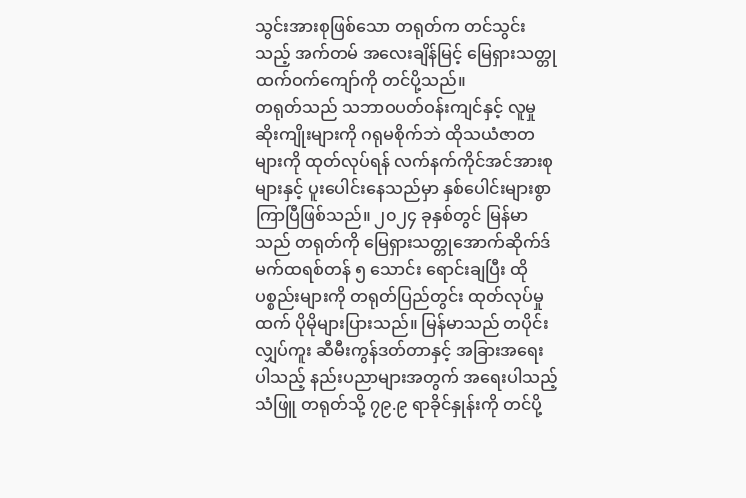သွင်းအားစုဖြစ်သော တရုတ်က တင်သွင်းသည့် အက်တမ် အလေးချိန်မြင့် မြေရှားသတ္တု ထက်ဝက်ကျော်ကို တင်ပို့သည်။
တရုတ်သည် သဘာဝပတ်ဝန်းကျင်နှင့် လူမှုဆိုးကျိုးများကို ဂရုမစိုက်ဘဲ ထိုသယံဇာတများကို ထုတ်လုပ်ရန် လက်နက်ကိုင်အင်အားစုများနှင့် ပူးပေါင်းနေသည်မှာ နှစ်ပေါင်းများစွာ ကြာပြီဖြစ်သည်။ ၂၀၂၄ ခုနှစ်တွင် မြန်မာသည် တရုတ်ကို မြေရှားသတ္တုအောက်ဆိုက်ဒ် မက်ထရစ်တန် ၅ သောင်း ရောင်းချပြီး ထိုပစ္စည်းများကို တရုတ်ပြည်တွင်း ထုတ်လုပ်မှုထက် ပိုမိုများပြားသည်။ မြန်မာသည် တပိုင်းလျှပ်ကူး ဆီမီးကွန်ဒတ်တာနှင့် အခြားအရေးပါသည့် နည်းပညာများအတွက် အရေးပါသည့်သံဖြူ တရုတ်သို့ ၇၉.၉ ရာခိုင်နှုန်းကို တင်ပို့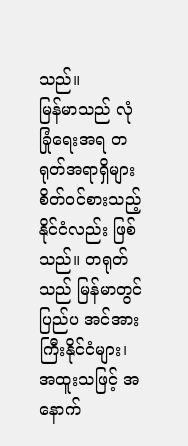သည်။
မြန်မာသည် လုံခြုံရေးအရ တရုတ်အရာရှိများ စိတ်ဝင်စားသည့် နိုင်ငံလည်း ဖြစ်သည်။ တရုတ်သည် မြန်မာတွင် ပြည်ပ အင်အားကြီးနိုင်ငံများ၊ အထူးသဖြင့် အနောက်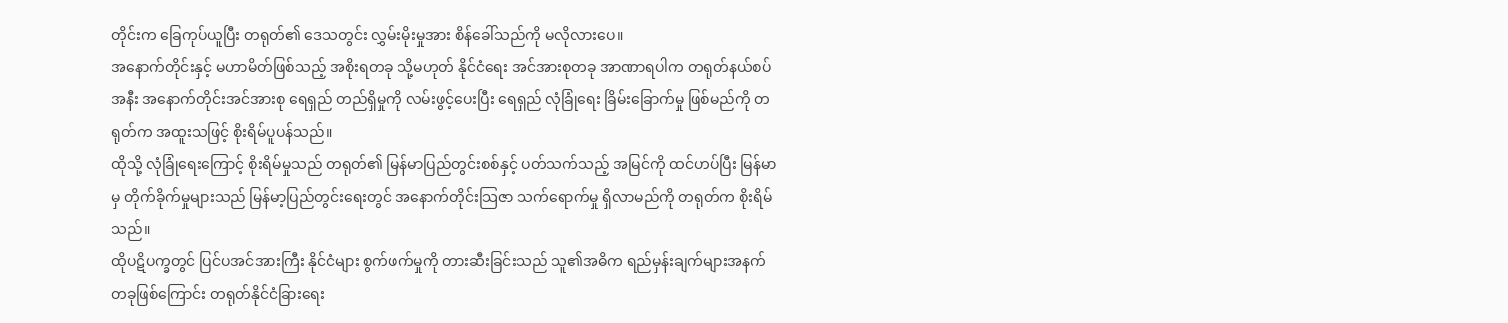တိုင်းက ခြေကုပ်ယူပြီး တရုတ်၏ ဒေသတွင်း လွှမ်းမိုးမှုအား စိန်ခေါ်သည်ကို မလိုလားပေ။
အနောက်တိုင်းနှင့် မဟာမိတ်ဖြစ်သည့် အစိုးရတခု သို့မဟုတ် နိုင်ငံရေး အင်အားစုတခု အာဏာရပါက တရုတ်နယ်စပ်အနီး အနောက်တိုင်းအင်အားစု ရေရှည် တည်ရှိမှုကို လမ်းဖွင့်ပေးပြီး ရေရှည် လုံခြုံရေး ခြိမ်းခြောက်မှု ဖြစ်မည်ကို တရုတ်က အထူးသဖြင့် စိုးရိမ်ပူပန်သည်။
ထိုသို့ လုံခြုံရေးကြောင့် စိုးရိမ်မှုသည် တရုတ်၏ မြန်မာပြည်တွင်းစစ်နှင့် ပတ်သက်သည့် အမြင်ကို ထင်ဟပ်ပြီး မြန်မာမှ တိုက်ခိုက်မှုများသည် မြန်မာ့ပြည်တွင်းရေးတွင် အနောက်တိုင်းသြဇာ သက်ရောက်မှု ရှိလာမည်ကို တရုတ်က စိုးရိမ်သည်။
ထိုပဋိပက္ခတွင် ပြင်ပအင်အားကြီး နိုင်ငံများ စွက်ဖက်မှုကို တားဆီးခြင်းသည် သူ၏အဓိက ရည်မှန်းချက်များအနက် တခုဖြစ်ကြောင်း တရုတ်နိုင်ငံခြားရေး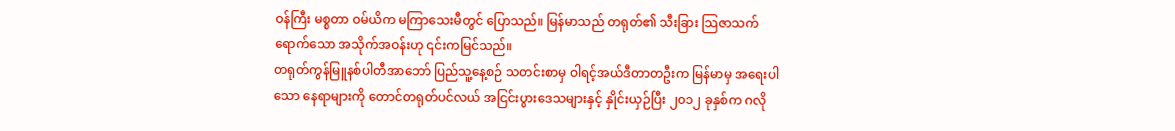ဝန်ကြီး မစ္စတာ ဝမ်ယိက မကြာသေးမီတွင် ပြောသည်။ မြန်မာသည် တရုတ်၏ သီးခြား သြဇာသက်ရောက်သော အသိုက်အဝန်းဟု ၎င်းကမြင်သည်။
တရုတ်ကွန်မြူနစ်ပါတီအာဘော် ပြည်သူ့နေ့စဉ် သတင်းစာမှ ဝါရင့်အယ်ဒီတာတဦးက မြန်မာမှ အရေးပါသော နေရာများကို တောင်တရုတ်ပင်လယ် အငြင်းပွားဒေသများနှင့် နှိုင်းယှဉ်ပြီး ၂၀၁၂ ခုနှစ်က ဂလို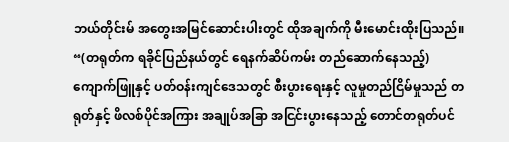ဘယ်တိုင်းမ် အတွေးအမြင်ဆောင်းပါးတွင် ထိုအချက်ကို မီးမောင်းထိုးပြသည်။ “(တရုတ်က ရခိုင်ပြည်နယ်တွင် ရေနက်ဆိပ်ကမ်း တည်ဆောက်နေသည့်) ကျောက်ဖြူနှင့် ပတ်ဝန်းကျင်ဒေသတွင် စီးပွားရေးနှင့် လူမှုတည်ငြိမ်မှုသည် တရုတ်နှင့် ဖိလစ်ပိုင်အကြား အချုပ်အခြာ အငြင်းပွားနေသည့် တောင်တရုတ်ပင်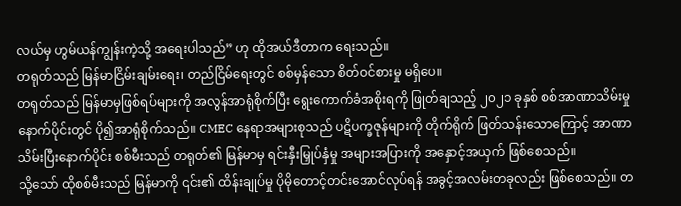လယ်မှ ဟွမ်ယန်ကျွန်းကဲ့သို့ အရေးပါသည်” ဟု ထိုအယ်ဒီတာက ရေးသည်။
တရုတ်သည် မြန်မာငြိမ်းချမ်းရေး၊ တည်ငြိမ်ရေးတွင် စစ်မှန်သော စိတ်ဝင်စားမှု မရှိပေ။
တရုတ်သည် မြန်မာမှဖြစ်ရပ်များကို အလွန်အာရုံစိုက်ပြီး ရွေးကောက်ခံအစိုးရကို ဖြုတ်ချသည့် ၂၀၂၁ ခုနှစ် စစ်အာဏာသိမ်းမှု နောက်ပိုင်းတွင် ပို၍အာရုံစိုက်သည်။ CMEC နေရာအများစုသည် ပဋိပက္ခဇုန်များကို တိုက်ရိုက် ဖြတ်သန်းသောကြောင့် အာဏာသိမ်းပြီးနောက်ပိုင်း စစ်မီးသည် တရုတ်၏ မြန်မာမှ ရင်းနှီးမြှုပ်နှံမှု အများအပြားကို အနှောင့်အယှက် ဖြစ်စေသည်။
သို့သော် ထိုစစ်မီးသည် မြန်မာကို ၎င်း၏ ထိန်းချုပ်မှု ပိုမိုတောင့်တင်းအောင်လုပ်ရန် အခွင့်အလမ်းတခုလည်း ဖြစ်စေသည်။ တ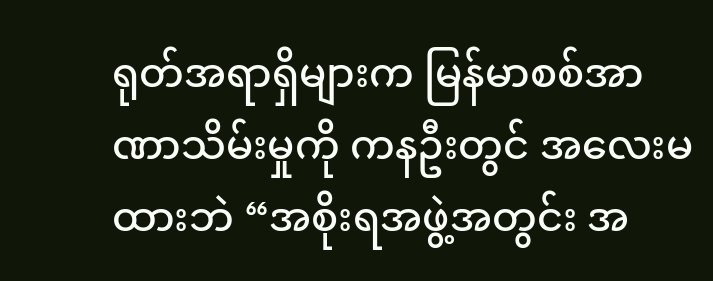ရုတ်အရာရှိများက မြန်မာစစ်အာဏာသိမ်းမှုကို ကနဦးတွင် အလေးမထားဘဲ “အစိုးရအဖွဲ့အတွင်း အ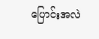ပြောင်းအလဲ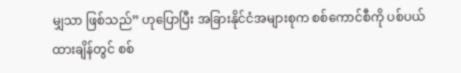မျှသာ ဖြစ်သည်” ဟုပြောပြီး အခြားနိုင်ငံအများစုက စစ်ကောင်စီကို ပစ်ပယ်ထားချိန်တွင် စစ်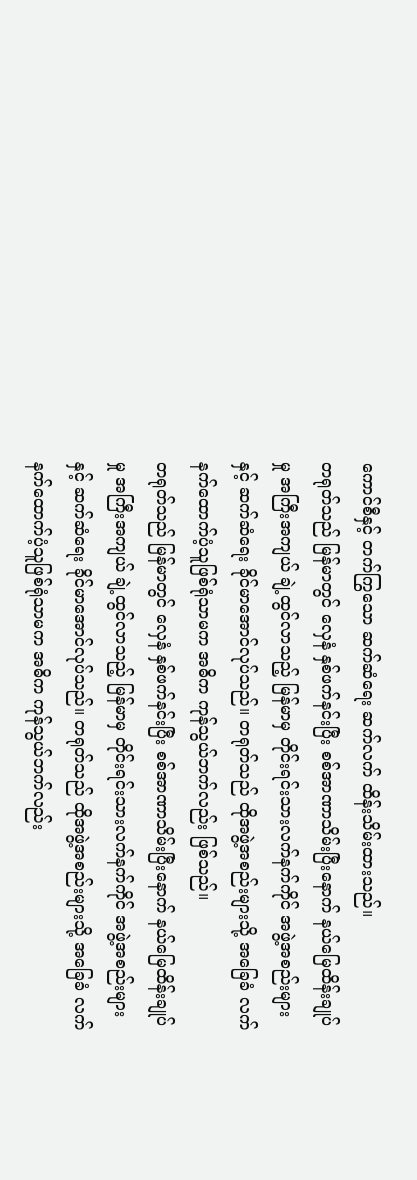ကောင်စီနှင့် တက်ကြွသော ဆက်ဆံရေး ဆက်လက် ထိန်းသိမ်းထားသည်။
တရုတ်သည် မြန်မာတွင် လှေနံ နှစ်ဖက်နင်းပြီး စစ်အာဏာသိမ်းပြီးနောက် နယ်မြေထိန်းချုပ်မှု အကြီးအကျယ် ချဲ့ထွင်လာသည့် မြန်မာမှ တိုင်းရင်းသားလက်နက်ကိုင် အဖွဲ့အစည်းများနှင့် ဆက်ဆံရေး ခိုင်မာအောင်လုပ်သည်။ တရုတ်သည် ထိုအဖွဲ့အစည်းများသို့ အခြေခံ လက်နက်ထောက်ပံ့သူဖြစ်ရုံသာမက အဓိက ကုန်သွယ်ဘက်လည်း ဖြစ်သည်။
တရုတ်သည် မြန်မာတွင် လှေနံ နှစ်ဖက်နင်းပြီး စစ်အာဏာသိမ်းပြီးနောက် နယ်မြေထိန်းချုပ်မှု အကြီးအကျယ် ချဲ့ထွင်လာသည့် မြန်မာမှ တိုင်းရင်းသားလက်နက်ကိုင် အဖွဲ့အစည်းများနှင့် ဆက်ဆံရေး ခိုင်မာအောင်လုပ်သည်။ တရုတ်သည် ထိုအဖွဲ့အစည်းများသို့ အခြေခံ လက်နက်ထောက်ပံ့သူဖြစ်ရုံသာမက အဓိက ကုန်သွယ်ဘက်လည်း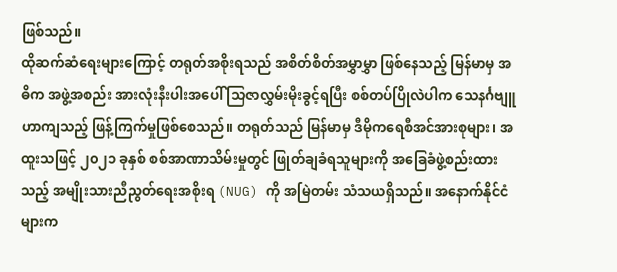ဖြစ်သည်။
ထိုဆက်ဆံရေးများကြောင့် တရုတ်အစိုးရသည် အစိတ်စိတ်အမွှာမွှာ ဖြစ်နေသည့် မြန်မာမှ အဓိက အဖွဲ့အစည်း အားလုံးနီးပါးအပေါ် သြဇာလွှမ်းမိုးခွင့်ရပြီး စစ်တပ်ပြိုလဲပါက သေနင်္ဂဗျူဟာကျသည့် ဖြန့်ကြက်မှုဖြစ်စေသည်။ တရုတ်သည် မြန်မာမှ ဒီမိုကရေစီအင်အားစုများ၊ အထူးသဖြင့် ၂၀၂၁ ခုနှစ် စစ်အာဏာသိမ်းမှုတွင် ဖြုတ်ချခံရသူများကို အခြေခံဖွဲ့စည်းထားသည့် အမျိုးသားညီညွတ်ရေးအစိုးရ (NUG) ကို အမြဲတမ်း သံသယရှိသည်။ အနောက်နိုင်ငံများက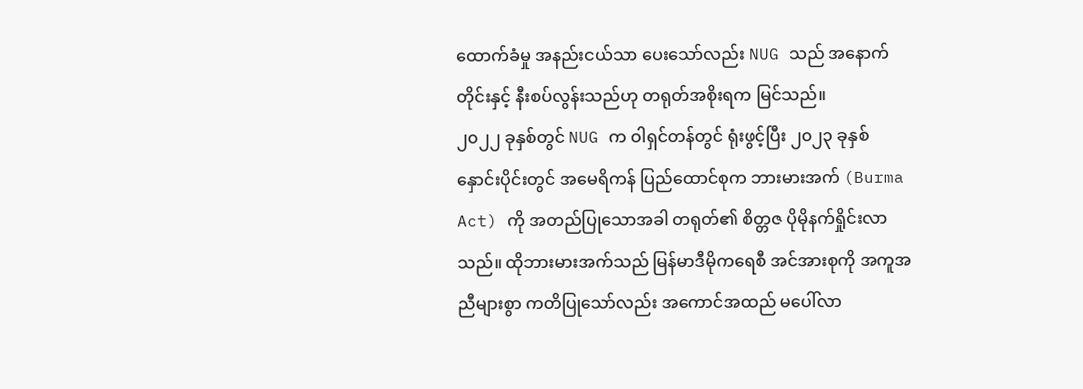ထောက်ခံမှု အနည်းငယ်သာ ပေးသော်လည်း NUG သည် အနောက်တိုင်းနှင့် နီးစပ်လွန်းသည်ဟု တရုတ်အစိုးရက မြင်သည်။
၂၀၂၂ ခုနှစ်တွင် NUG က ဝါရှင်တန်တွင် ရုံးဖွင့်ပြီး ၂၀၂၃ ခုနှစ် နှောင်းပိုင်းတွင် အမေရိကန် ပြည်ထောင်စုက ဘားမားအက် (Burma Act) ကို အတည်ပြုသောအခါ တရုတ်၏ စိတ္တဇ ပိုမိုနက်ရှိုင်းလာသည်။ ထိုဘားမားအက်သည် မြန်မာဒီမိုကရေစီ အင်အားစုကို အကူအညီများစွာ ကတိပြုသော်လည်း အကောင်အထည် မပေါ်လာ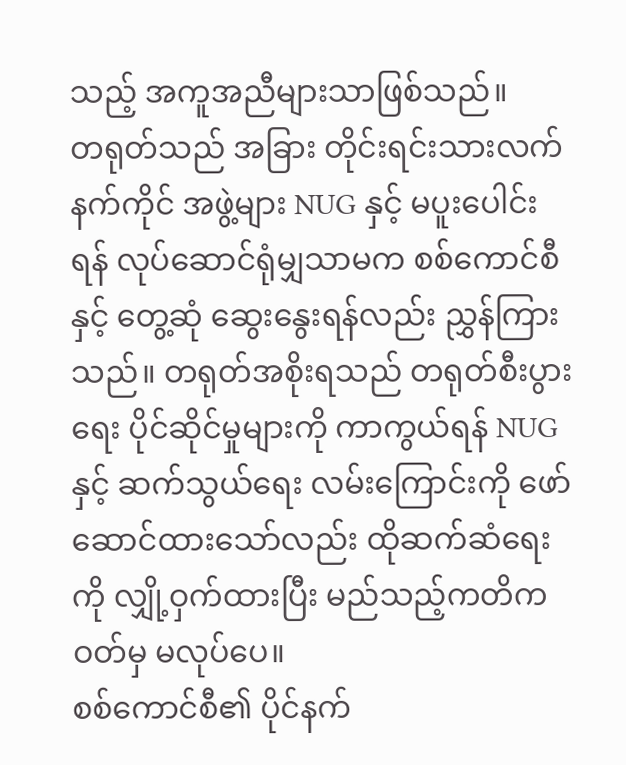သည့် အကူအညီများသာဖြစ်သည်။
တရုတ်သည် အခြား တိုင်းရင်းသားလက်နက်ကိုင် အဖွဲ့များ NUG နှင့် မပူးပေါင်းရန် လုပ်ဆောင်ရုံမျှသာမက စစ်ကောင်စီနှင့် တွေ့ဆုံ ဆွေးနွေးရန်လည်း ညွှန်ကြားသည်။ တရုတ်အစိုးရသည် တရုတ်စီးပွားရေး ပိုင်ဆိုင်မှုများကို ကာကွယ်ရန် NUG နှင့် ဆက်သွယ်ရေး လမ်းကြောင်းကို ဖော်ဆောင်ထားသော်လည်း ထိုဆက်ဆံရေးကို လျှို့ဝှက်ထားပြီး မည်သည့်ကတိကဝတ်မှ မလုပ်ပေ။
စစ်ကောင်စီ၏ ပိုင်နက်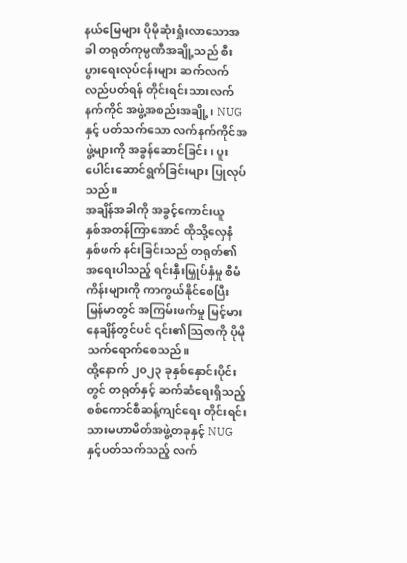နယ်မြေများ ပိုမိုဆုံးရှုံးလာသောအခါ တရုတ်ကုမ္ပဏီအချို့သည် စီးပွားရေးလုပ်ငန်းများ ဆက်လက် လည်ပတ်ရန် တိုင်းရင်းသားလက်နက်ကိုင် အဖွဲ့အစည်းအချို့၊ NUG နှင့် ပတ်သက်သော လက်နက်ကိုင်အဖွဲ့များကို အခွန်ဆောင်ခြင်း၊ ပူးပေါင်းဆောင်ရွက်ခြင်းများ ပြုလုပ်သည်။
အချိန်အခါကို အခွင့်ကောင်းယူ
နှစ်အတန်ကြာအောင် ထိုသို့လှေနံ နှစ်ဖက် နင်းခြင်းသည် တရုတ်၏ အရေးပါသည့် ရင်းနှီးမြှုပ်နှံမှု စီမံကိန်းများကို ကာကွယ်နိုင်စေပြီး မြန်မာတွင် အကြမ်းဖက်မှု မြင့်မားနေချိန်တွင်ပင် ၎င်း၏သြဇာကို ပိုမိုသက်ရောက်စေသည်။
ထို့နောက် ၂၀၂၃ ခုနှစ်နှောင်းပိုင်းတွင် တရုတ်နှင့် ဆက်ဆံရေးရှိသည့် စစ်ကောင်စီဆန့်ကျင်ရေး တိုင်းရင်းသားမဟာမိတ်အဖွဲ့တခုနှင့် NUG နှင့်ပတ်သက်သည့် လက်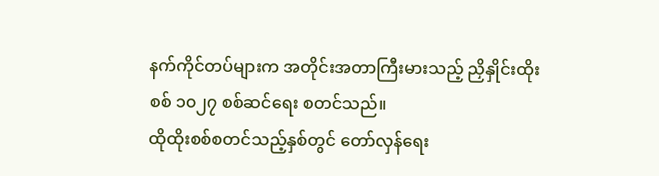နက်ကိုင်တပ်များက အတိုင်းအတာကြီးမားသည့် ညှိနှိုင်းထိုးစစ် ၁၀၂၇ စစ်ဆင်ရေး စတင်သည်။
ထိုထိုးစစ်စတင်သည့်နှစ်တွင် တော်လှန်ရေး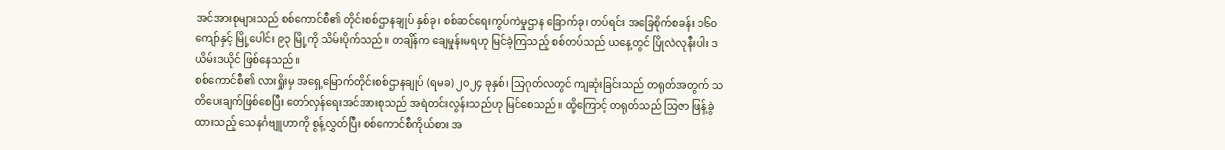အင်အားစုများသည် စစ်ကောင်စီ၏ တိုင်းစစ်ဌာနချုပ် နှစ်ခု၊ စစ်ဆင်ရေးကွပ်ကဲမှုဌာန ခြောက်ခု၊ တပ်ရင်း အခြေစိုက်စခန်း ၁၆၀ ကျော်နှင့် မြို့ပေါင်း ၉၃ မြို့ကို သိမ်းပိုက်သည်။ တချိန်က ချေမှုန်းမရဟု မြင်ခဲ့ကြသည့် စစ်တပ်သည် ယနေ့တွင် ပြိုလဲလုနီးပါး ဒယိမ်းဒယိုင် ဖြစ်နေသည်။
စစ်ကောင်စီ၏ လားရှိုးမှ အရှေ့မြောက်တိုင်းစစ်ဌာနချုပ် (ရမခ) ၂၀၂၄ ခုနှစ်၊ သြဂုတ်လတွင် ကျဆုံးခြင်းသည် တရုတ်အတွက် သတိပေးချက်ဖြစ်စေပြီး တော်လှန်ရေးအင်အားစုသည် အရဲတင်းလွန်းသည်ဟု မြင်စေသည်။ ထို့ကြောင့် တရုတ်သည် သြဇာ ဖြန့်ခွဲထားသည့် သေနင်္ဂဗျူဟာကို စွန့်လွှတ်ပြီး စစ်ကောင်စီကိုယ်စား အ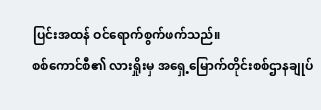ပြင်းအထန် ဝင်ရောက်စွက်ဖက်သည်။
စစ်ကောင်စီ၏ လားရှိုးမှ အရှေ့မြောက်တိုင်းစစ်ဌာနချုပ်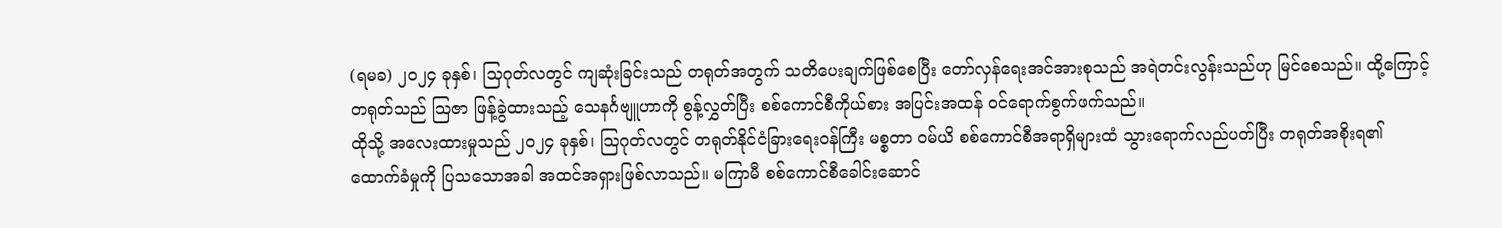(ရမခ) ၂၀၂၄ ခုနှစ်၊ သြဂုတ်လတွင် ကျဆုံးခြင်းသည် တရုတ်အတွက် သတိပေးချက်ဖြစ်စေပြီး တော်လှန်ရေးအင်အားစုသည် အရဲတင်းလွန်းသည်ဟု မြင်စေသည်။ ထို့ကြောင့် တရုတ်သည် သြဇာ ဖြန့်ခွဲထားသည့် သေနင်္ဂဗျူဟာကို စွန့်လွှတ်ပြီး စစ်ကောင်စီကိုယ်စား အပြင်းအထန် ဝင်ရောက်စွက်ဖက်သည်။
ထိုသို့ အလေးထားမှုသည် ၂၀၂၄ ခုနှစ်၊ သြဂုတ်လတွင် တရုတ်နိုင်ငံခြားရေးဝန်ကြီး မစ္စတာ ဝမ်ယိ စစ်ကောင်စီအရာရှိများထံ သွားရောက်လည်ပတ်ပြီး တရုတ်အစိုးရ၏ ထောက်ခံမှုကို ပြသသောအခါ အထင်အရှားဖြစ်လာသည်။ မကြာမီ စစ်ကောင်စီခေါင်းဆောင်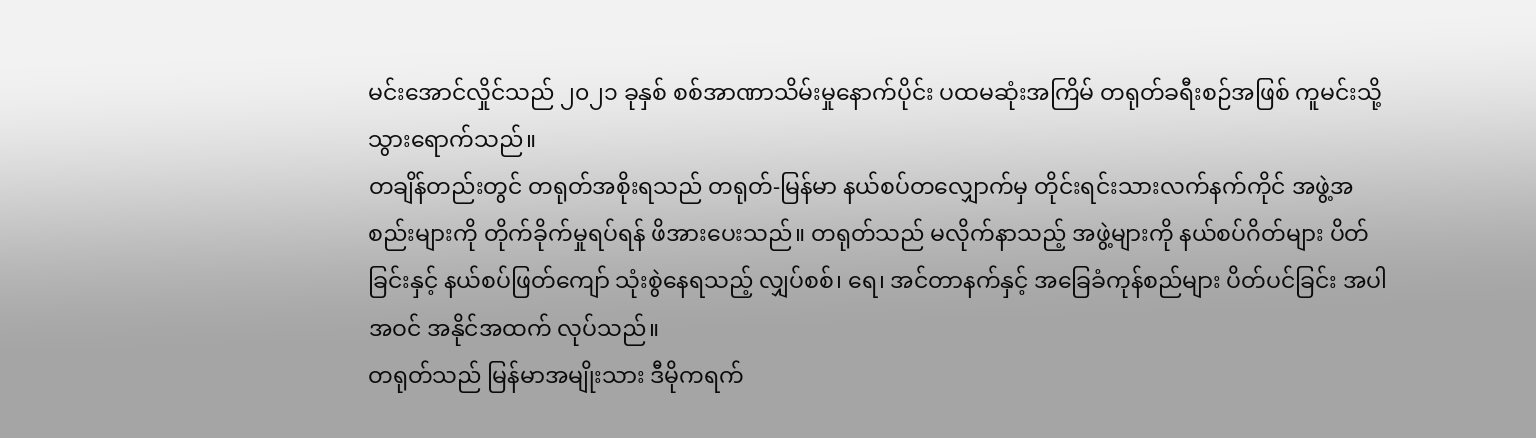မင်းအောင်လှိုင်သည် ၂၀၂၁ ခုနှစ် စစ်အာဏာသိမ်းမှုနောက်ပိုင်း ပထမဆုံးအကြိမ် တရုတ်ခရီးစဉ်အဖြစ် ကူမင်းသို့ သွားရောက်သည်။
တချိန်တည်းတွင် တရုတ်အစိုးရသည် တရုတ်-မြန်မာ နယ်စပ်တလျှောက်မှ တိုင်းရင်းသားလက်နက်ကိုင် အဖွဲ့အစည်းများကို တိုက်ခိုက်မှုရပ်ရန် ဖိအားပေးသည်။ တရုတ်သည် မလိုက်နာသည့် အဖွဲ့များကို နယ်စပ်ဂိတ်များ ပိတ်ခြင်းနှင့် နယ်စပ်ဖြတ်ကျော် သုံးစွဲနေရသည့် လျှပ်စစ်၊ ရေ၊ အင်တာနက်နှင့် အခြေခံကုန်စည်များ ပိတ်ပင်ခြင်း အပါအဝင် အနိုင်အထက် လုပ်သည်။
တရုတ်သည် မြန်မာအမျိုးသား ဒီမိုကရက်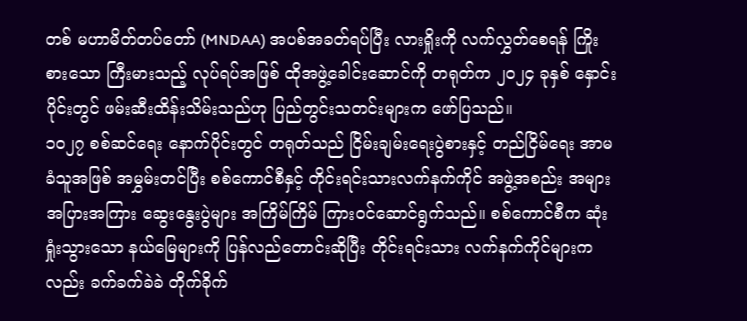တစ် မဟာမိတ်တပ်တော် (MNDAA) အပစ်အခတ်ရပ်ပြီး လားရှိုးကို လက်လွှတ်စေရန် ကြိုးစားသော ကြီးမားသည့် လုပ်ရပ်အဖြစ် ထိုအဖွဲ့ခေါင်းဆောင်ကို တရုတ်က ၂၀၂၄ ခုနှစ် နှောင်းပိုင်းတွင် ဖမ်းဆီးထိန်းသိမ်းသည်ဟု ပြည်တွင်းသတင်းများက ဖော်ပြသည်။
၁၀၂၇ စစ်ဆင်ရေး နောက်ပိုင်းတွင် တရုတ်သည် ငြိမ်းချမ်းရေးပွဲစားနှင့် တည်ငြိမ်ရေး အာမခံသူအဖြစ် အမွှမ်းတင်ပြီး စစ်ကောင်စီနှင့် တိုင်းရင်းသားလက်နက်ကိုင် အဖွဲ့အစည်း အများအပြားအကြား ဆွေးနွေးပွဲများ အကြိမ်ကြိမ် ကြားဝင်ဆောင်ရွက်သည်။ စစ်ကောင်စီက ဆုံးရှုံးသွားသော နယ်မြေများကို ပြန်လည်တောင်းဆိုပြီး တိုင်းရင်းသား လက်နက်ကိုင်များကလည်း ခက်ခက်ခဲခဲ တိုက်ခိုက်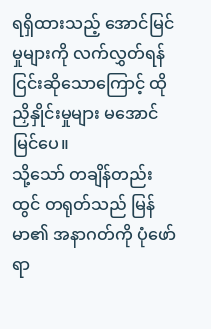ရရှိထားသည့် အောင်မြင်မှုများကို လက်လွှတ်ရန် ငြင်းဆိုသောကြောင့် ထိုညှိနှိုင်းမှုများ မအောင်မြင်ပေ။
သို့သော် တချိန်တည်းထွင် တရုတ်သည် မြန်မာ၏ အနာဂတ်ကို ပုံဖော်ရာ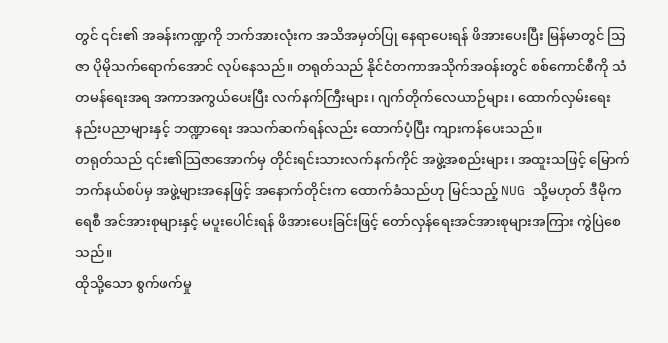တွင် ၎င်း၏ အခန်းကဏ္ဍကို ဘက်အားလုံးက အသိအမှတ်ပြု နေရာပေးရန် ဖိအားပေးပြီး မြန်မာတွင် သြဇာ ပိုမိုသက်ရောက်အောင် လုပ်နေသည်။ တရုတ်သည် နိုင်ငံတကာအသိုက်အဝန်းတွင် စစ်ကောင်စီကို သံတမန်ရေးအရ အကာအကွယ်ပေးပြီး လက်နက်ကြီးများ၊ ဂျက်တိုက်လေယာဉ်များ၊ ထောက်လှမ်းရေး နည်းပညာများနှင့် ဘဏ္ဍာရေး အသက်ဆက်ရန်လည်း ထောက်ပံ့ပြီး ကျားကန်ပေးသည်။
တရုတ်သည် ၎င်း၏သြဇာအောက်မှ တိုင်းရင်းသားလက်နက်ကိုင် အဖွဲ့အစည်းများ၊ အထူးသဖြင့် မြောက်ဘက်နယ်စပ်မှ အဖွဲ့များအနေဖြင့် အနောက်တိုင်းက ထောက်ခံသည်ဟု မြင်သည့် NUG သို့မဟုတ် ဒီမိုကရေစီ အင်အားစုများနှင့် မပူးပေါင်းရန် ဖိအားပေးခြင်းဖြင့် တော်လှန်ရေးအင်အားစုများအကြား ကွဲပြဲစေသည်။
ထိုသို့သော စွက်ဖက်မှု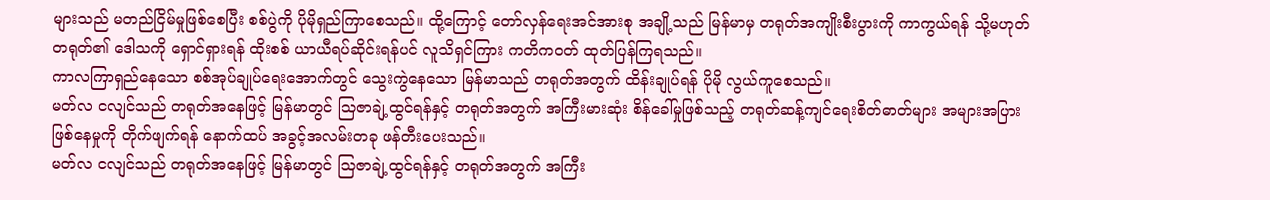များသည် မတည်ငြိမ်မှုဖြစ်စေပြီး စစ်ပွဲကို ပိုမိုရှည်ကြာစေသည်။ ထို့ကြောင့် တော်လှန်ရေးအင်အားစု အချို့သည် မြန်မာမှ တရုတ်အကျိုးစီးပွားကို ကာကွယ်ရန် သို့မဟုတ် တရုတ်၏ ဒေါသကို ရှောင်ရှားရန် ထိုးစစ် ယာယီရပ်ဆိုင်းရန်ပင် လူသိရှင်ကြား ကတိကဝတ် ထုတ်ပြန်ကြရသည်။
ကာလကြာရှည်နေသော စစ်အုပ်ချုပ်ရေးအောက်တွင် သွေးကွဲနေသော မြန်မာသည် တရုတ်အတွက် ထိန်းချုပ်ရန် ပိုမို လွယ်ကူစေသည်။
မတ်လ ငလျင်သည် တရုတ်အနေဖြင့် မြန်မာတွင် သြဇာချဲ့ထွင်ရန်နှင့် တရုတ်အတွက် အကြီးမားဆုံး စိန်ခေါ်မှုဖြစ်သည့် တရုတ်ဆန့်ကျင်ရေးစိတ်ဓာတ်များ အများအပြားဖြစ်နေမှုကို တိုက်ဖျက်ရန် နောက်ထပ် အခွင့်အလမ်းတခု ဖန်တီးပေးသည်။
မတ်လ ငလျင်သည် တရုတ်အနေဖြင့် မြန်မာတွင် သြဇာချဲ့ထွင်ရန်နှင့် တရုတ်အတွက် အကြီး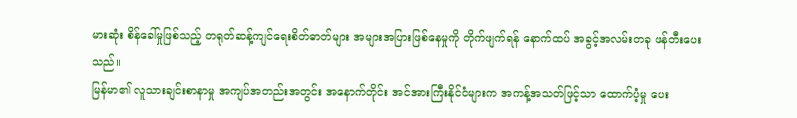မားဆုံး စိန်ခေါ်မှုဖြစ်သည့် တရုတ်ဆန့်ကျင်ရေးစိတ်ဓာတ်များ အများအပြားဖြစ်နေမှုကို တိုက်ဖျက်ရန် နောက်ထပ် အခွင့်အလမ်းတခု ဖန်တီးပေးသည်။
မြန်မာ၏ လူသားချင်းစာနာမှု အကျပ်အတည်းအတွင်း အနောက်တိုင်း အင်အားကြီးနိုင်ငံများက အကန့်အသတ်ဖြင့်သာ ထောက်ပံ့မှု ပေး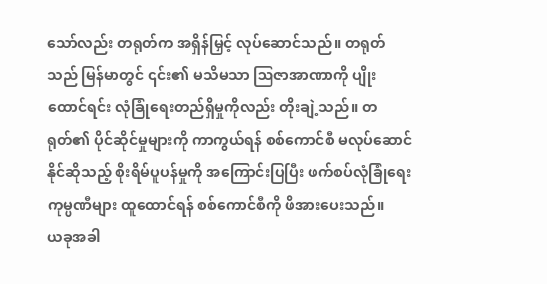သော်လည်း တရုတ်က အရှိန်မြှင့် လုပ်ဆောင်သည်။ တရုတ်သည် မြန်မာတွင် ၎င်း၏ မသိမသာ ဩဇာအာဏာကို ပျိုးထောင်ရင်း လုံခြုံရေးတည်ရှိမှုကိုလည်း တိုးချဲ့သည်။ တရုတ်၏ ပိုင်ဆိုင်မှုများကို ကာကွယ်ရန် စစ်ကောင်စီ မလုပ်ဆောင်နိုင်ဆိုသည့် စိုးရိမ်ပူပန်မှုကို အကြောင်းပြပြီး ဖက်စပ်လုံခြုံရေးကုမ္ပဏီများ ထူထောင်ရန် စစ်ကောင်စီကို ဖိအားပေးသည်။
ယခုအခါ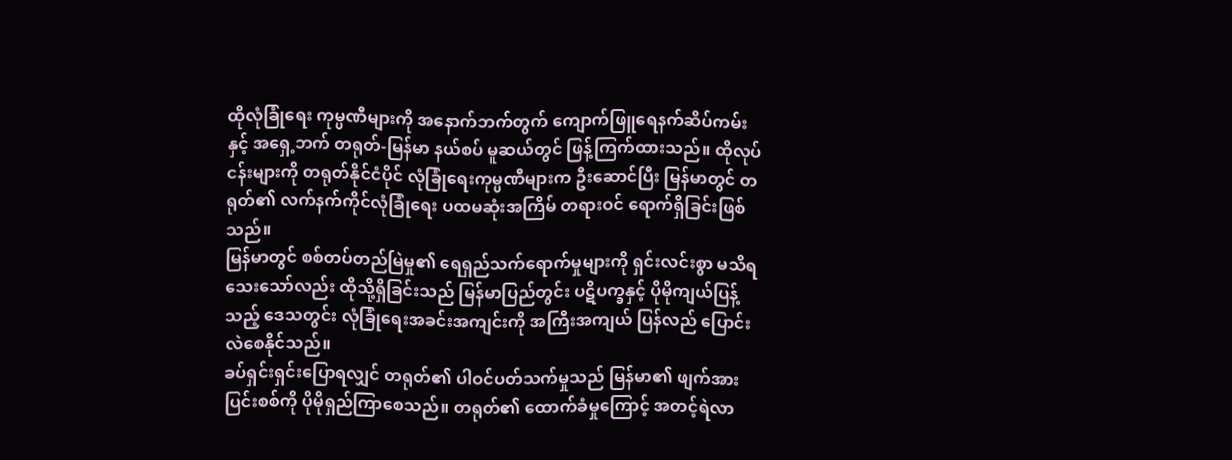ထိုလုံခြုံရေး ကုမ္ပဏီများကို အနောက်ဘက်တွက် ကျောက်ဖြူရေနက်ဆိပ်ကမ်းနှင့် အရှေ့ဘက် တရုတ်-မြန်မာ နယ်စပ် မူဆယ်တွင် ဖြန့်ကြက်ထားသည်။ ထိုလုပ်ငန်းများကို တရုတ်နိုင်ငံပိုင် လုံခြုံရေးကုမ္ပဏီများက ဦးဆောင်ပြီး မြန်မာတွင် တရုတ်၏ လက်နက်ကိုင်လုံခြုံရေး ပထမဆုံးအကြိမ် တရားဝင် ရောက်ရှိခြင်းဖြစ်သည်။
မြန်မာတွင် စစ်တပ်တည်မြဲမှု၏ ရေရှည်သက်ရောက်မှုများကို ရှင်းလင်းစွာ မသိရသေးသော်လည်း ထိုသို့ရှိခြင်းသည် မြန်မာပြည်တွင်း ပဋိပက္ခနှင့် ပိုမိုကျယ်ပြန့်သည့် ဒေသတွင်း လုံခြုံရေးအခင်းအကျင်းကို အကြီးအကျယ် ပြန်လည် ပြောင်းလဲစေနိုင်သည်။
ခပ်ရှင်းရှင်းပြောရလျှင် တရုတ်၏ ပါဝင်ပတ်သက်မှုသည် မြန်မာ၏ ဖျက်အားပြင်းစစ်ကို ပိုမိုရှည်ကြာစေသည်။ တရုတ်၏ ထောက်ခံမှုကြောင့် အတင့်ရဲလာ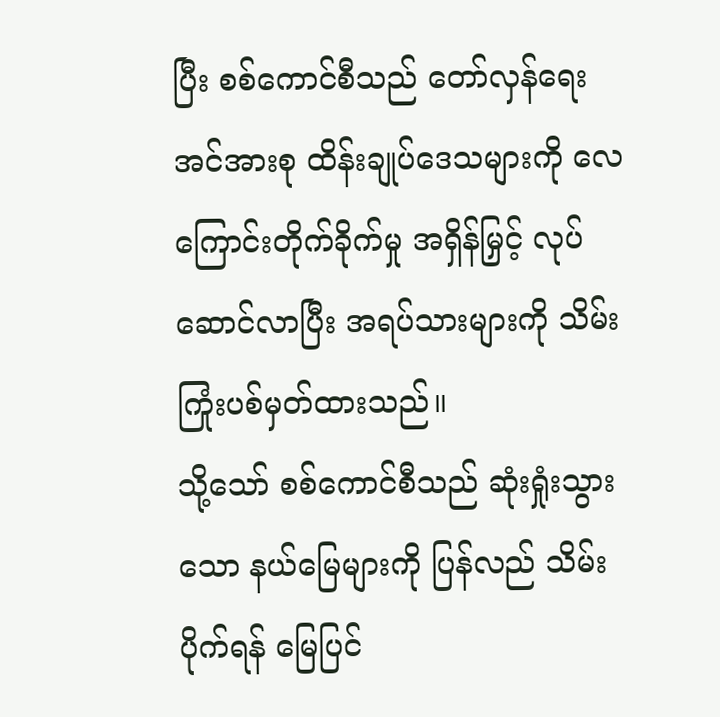ပြီး စစ်ကောင်စီသည် တော်လှန်ရေးအင်အားစု ထိန်းချုပ်ဒေသများကို လေကြောင်းတိုက်ခိုက်မှု အရှိန်မြှင့် လုပ်ဆောင်လာပြီး အရပ်သားများကို သိမ်းကြုံးပစ်မှတ်ထားသည်။
သို့သော် စစ်ကောင်စီသည် ဆုံးရှုံးသွားသော နယ်မြေများကို ပြန်လည် သိမ်းပိုက်ရန် မြေပြင်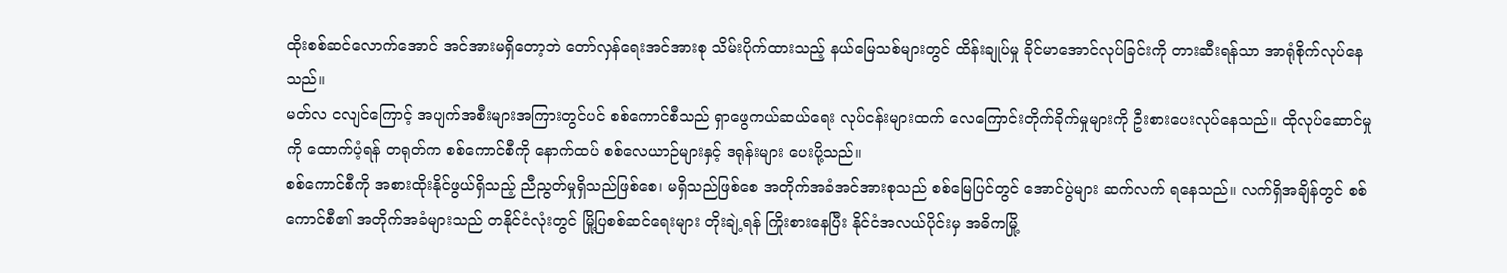ထိုးစစ်ဆင်လောက်အောင် အင်အားမရှိတော့ဘဲ တော်လှန်ရေးအင်အားစု သိမ်းပိုက်ထားသည့် နယ်မြေသစ်များတွင် ထိန်းချုပ်မှု ခိုင်မာအောင်လုပ်ခြင်းကို တားဆီးရန်သာ အာရုံစိုက်လုပ်နေသည်။
မတ်လ ငလျင်ကြောင့် အပျက်အစီးများအကြားတွင်ပင် စစ်ကောင်စီသည် ရှာဖွေကယ်ဆယ်ရေး လုပ်ငန်းများထက် လေကြောင်းတိုက်ခိုက်မှုများကို ဦးစားပေးလုပ်နေသည်။ ထိုလုပ်ဆောင်မှုကို ထောက်ပံ့ရန် တရုတ်က စစ်ကောင်စီကို နောက်ထပ် စစ်လေယာဉ်များနှင့် ဒရုန်းများ ပေးပို့သည်။
စစ်ကောင်စီကို အစားထိုးနိုင်ဖွယ်ရှိသည့် ညီညွတ်မှုရှိသည်ဖြစ်စေ၊ မရှိသည်ဖြစ်စေ အတိုက်အခံအင်အားစုသည် စစ်မြေပြင်တွင် အောင်ပွဲများ ဆက်လက် ရနေသည်။ လက်ရှိအချိန်တွင် စစ်ကောင်စီ၏ အတိုက်အခံများသည် တနိုင်ငံလုံးတွင် မြို့ပြစစ်ဆင်ရေးများ တိုးချဲ့ရန် ကြိုးစားနေပြီး နိုင်ငံအလယ်ပိုင်းမှ အဓိကမြို့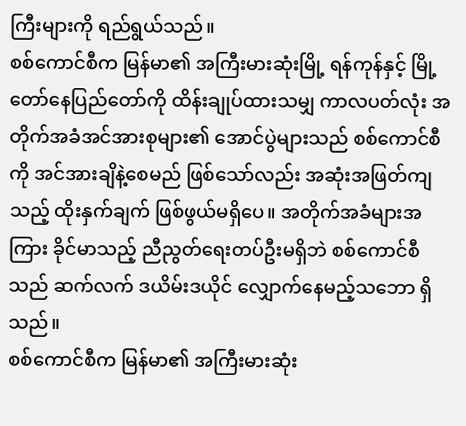ကြီးများကို ရည်ရွယ်သည်။
စစ်ကောင်စီက မြန်မာ၏ အကြီးမားဆုံးမြို့ ရန်ကုန်နှင့် မြို့တော်နေပြည်တော်ကို ထိန်းချုပ်ထားသမျှ ကာလပတ်လုံး အတိုက်အခံအင်အားစုများ၏ အောင်ပွဲများသည် စစ်ကောင်စီကို အင်အားချိနဲ့စေမည် ဖြစ်သော်လည်း အဆုံးအဖြတ်ကျသည့် ထိုးနှက်ချက် ဖြစ်ဖွယ်မရှိပေ။ အတိုက်အခံများအကြား ခိုင်မာသည့် ညီညွတ်ရေးတပ်ဦးမရှိဘဲ စစ်ကောင်စီသည် ဆက်လက် ဒယိမ်းဒယိုင် လျှောက်နေမည့်သဘော ရှိသည်။
စစ်ကောင်စီက မြန်မာ၏ အကြီးမားဆုံး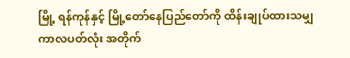မြို့ ရန်ကုန်နှင့် မြို့တော်နေပြည်တော်ကို ထိန်းချုပ်ထားသမျှ ကာလပတ်လုံး အတိုက်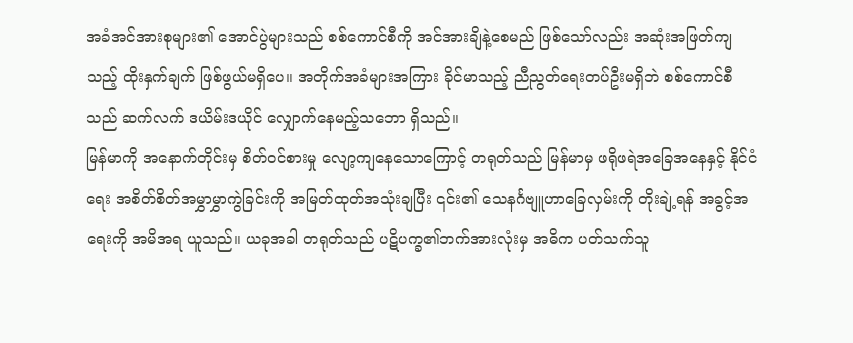အခံအင်အားစုများ၏ အောင်ပွဲများသည် စစ်ကောင်စီကို အင်အားချိနဲ့စေမည် ဖြစ်သော်လည်း အဆုံးအဖြတ်ကျသည့် ထိုးနှက်ချက် ဖြစ်ဖွယ်မရှိပေ။ အတိုက်အခံများအကြား ခိုင်မာသည့် ညီညွတ်ရေးတပ်ဦးမရှိဘဲ စစ်ကောင်စီသည် ဆက်လက် ဒယိမ်းဒယိုင် လျှောက်နေမည့်သဘော ရှိသည်။
မြန်မာကို အနောက်တိုင်းမှ စိတ်ဝင်စားမှု လျော့ကျနေသောကြောင့် တရုတ်သည် မြန်မာမှ ဖရိုဖရဲအခြေအနေနှင့် နိုင်ငံရေး အစိတ်စိတ်အမွှာမွှာကွဲခြင်းကို အမြတ်ထုတ်အသုံးချပြီး ၎င်း၏ သေနင်္ဂဗျူဟာခြေလှမ်းကို တိုးချဲ့ရန် အခွင့်အရေးကို အမိအရ ယူသည်။ ယခုအခါ တရုတ်သည် ပဋိပက္ခ၏ဘက်အားလုံးမှ အဓိက ပတ်သက်သူ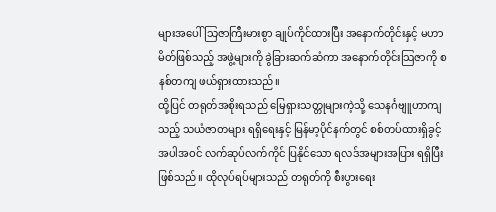များအပေါ် သြဇာကြီးမားစွာ ချုပ်ကိုင်ထားပြီး အနောက်တိုင်းနှင့် မဟာမိတ်ဖြစ်သည့် အဖွဲ့များကို ခွဲခြားဆက်ဆံကာ အနောက်တိုင်းသြဇာကို စနစ်တကျ ဖယ်ရှားထားသည်။
ထို့ပြင် တရုတ်အစိုးရသည် မြေရှားသတ္တုများကဲ့သို့ သေနင်္ဂဗျူဟာကျသည့် သယံဇာတများ ရရှိရေးနှင့် မြန်မာ့ပိုင်နက်တွင် စစ်တပ်ထားရှိခွင့် အပါအဝင် လက်ဆုပ်လက်ကိုင် ပြနိုင်သော ရလဒ်အများအပြား ရရှိပြီး ဖြစ်သည်။ ထိုလုပ်ရပ်များသည် တရုတ်ကို စီးပွားရေး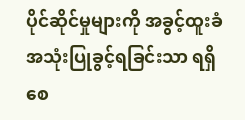ပိုင်ဆိုင်မှုများကို အခွင့်ထူးခံ အသုံးပြုခွင့်ရခြင်းသာ ရရှိစေ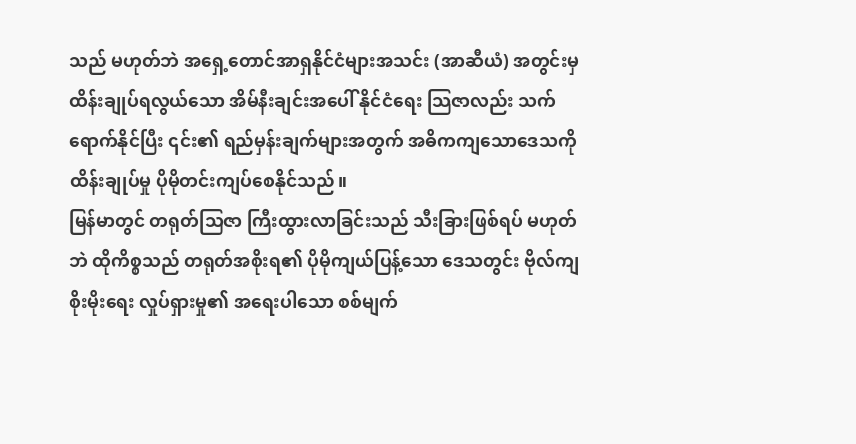သည် မဟုတ်ဘဲ အရှေ့တောင်အာရှနိုင်ငံများအသင်း (အာဆီယံ) အတွင်းမှ ထိန်းချုပ်ရလွယ်သော အိမ်နီးချင်းအပေါ် နိုင်ငံရေး သြဇာလည်း သက်ရောက်နိုင်ပြီး ၎င်း၏ ရည်မှန်းချက်များအတွက် အဓိကကျသောဒေသကို ထိန်းချုပ်မှု ပိုမိုတင်းကျပ်စေနိုင်သည်။
မြန်မာတွင် တရုတ်သြဇာ ကြီးထွားလာခြင်းသည် သီးခြားဖြစ်ရပ် မဟုတ်ဘဲ ထိုကိစ္စသည် တရုတ်အစိုးရ၏ ပိုမိုကျယ်ပြန့်သော ဒေသတွင်း ဗိုလ်ကျစိုးမိုးရေး လှုပ်ရှားမှု၏ အရေးပါသော စစ်မျက်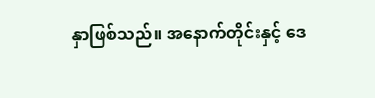နှာဖြစ်သည်။ အနောက်တိုင်းနှင့် ဒေ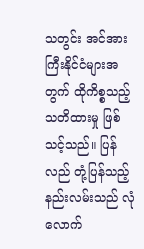သတွင်း အင်အားကြီးနိုင်ငံများအတွက် ထိုကိစ္စသည့် သတိထားမှု ဖြစ်သင့်သည်။ ပြန်လည် တုံ့ပြန်သည့်နည်းလမ်းသည် လုံလောက်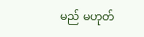မည် မဟုတ်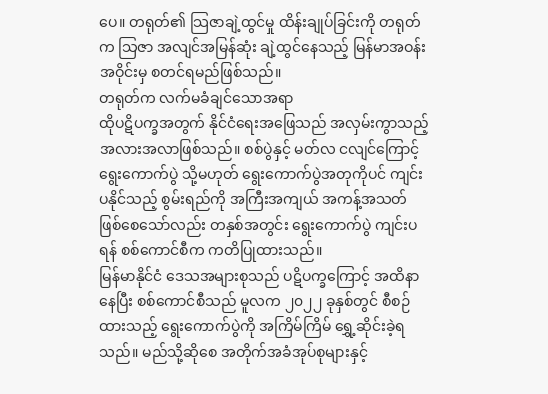ပေ။ တရုတ်၏ သြဇာချဲ့ထွင်မှု ထိန်းချုပ်ခြင်းကို တရုတ်က သြဇာ အလျင်အမြန်ဆုံး ချဲ့ထွင်နေသည့် မြန်မာအဝန်းအဝိုင်းမှ စတင်ရမည်ဖြစ်သည်။
တရုတ်က လက်မခံချင်သောအရာ
ထိုပဋိပက္ခအတွက် နိုင်ငံရေးအဖြေသည် အလှမ်းကွာသည့် အလားအလာဖြစ်သည်။ စစ်ပွဲနှင့် မတ်လ ငလျင်ကြောင့် ရွေးကောက်ပွဲ သို့မဟုတ် ရွေးကောက်ပွဲအတုကိုပင် ကျင်းပနိုင်သည့် စွမ်းရည်ကို အကြီးအကျယ် အကန့်အသတ် ဖြစ်စေသော်လည်း တနှစ်အတွင်း ရွေးကောက်ပွဲ ကျင်းပရန် စစ်ကောင်စီက ကတိပြုထားသည်။
မြန်မာနိုင်ငံ ဒေသအများစုသည် ပဋိပက္ခကြောင့် အထိနာနေပြီး စစ်ကောင်စီသည် မူလက ၂၀၂၂ ခုနှစ်တွင် စီစဉ်ထားသည့် ရွေးကောက်ပွဲကို အကြိမ်ကြိမ် ရွှေ့ဆိုင်းခဲ့ရသည်။ မည်သို့ဆိုစေ အတိုက်အခံအုပ်စုများနှင့်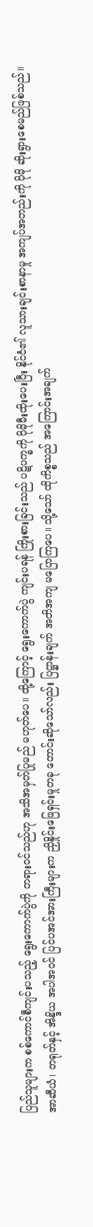ပြည်သူများက စစ်ကောင်စီကျင်းပသည့် ရွေးကောက်ပွဲကို တရားဝင်သည်ဟု အသိအမှတ်ပြုမည် မဟုတ်ပေ။ ထို့ကြောင့် ရွေးကောက်ပွဲ ကျင်းပရန် ကြိုးစားခြင်းသည် ပဋိပက္ခကို ပိုမိုမီးထိုးပေးပြီး နိုင်ငံ၏ လူသားချင်းစာနာမှု အကျပ်အတည်းကို ပိုမို ဆိုးရွားစေမည်ဖြစ်သည်။
အာဆီယံ၊ တရုတ်နှင့် အိန္ဒိယ အပါအဝင် ပြင်ပအင်အားကြီးများက ညှိနှိုင်းဖြေရှင်းမှုတခု တောင်းဆိုသော်လည်း ပြဋ္ဌာန်းချက် အတိအကျ မပြောကြပေ။ သို့သော် ထိုကိစ္စသည် အကြောင်းအချက်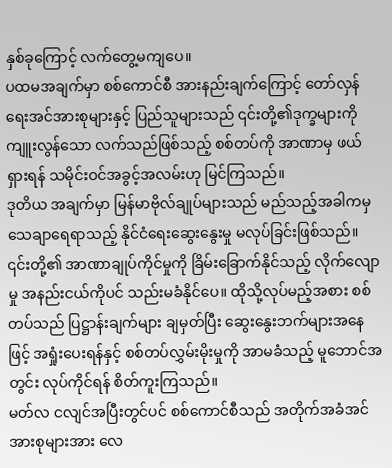နှစ်ခုကြောင့် လက်တွေ့မကျပေ။
ပထမအချက်မှာ စစ်ကောင်စီ အားနည်းချက်ကြောင့် တော်လှန်ရေးအင်အားစုများနှင့် ပြည်သူများသည် ၎င်းတို့၏ဒုက္ခများကို ကျူးလွန်သော လက်သည်ဖြစ်သည့် စစ်တပ်ကို အာဏာမှ ဖယ်ရှားရန် သမိုင်းဝင်အခွင့်အလမ်းဟု မြင်ကြသည်။
ဒုတိယ အချက်မှာ မြန်မာဗိုလ်ချုပ်များသည် မည်သည့်အခါကမှ သေချာရေရာသည့် နိုင်ငံရေးဆွေးနွေးမှု မလုပ်ခြင်းဖြစ်သည်။ ၎င်းတို့၏ အာဏာချုပ်ကိုင်မှုကို ခြိမ်းခြောက်နိုင်သည့် လိုက်လျောမှု အနည်းငယ်ကိုပင် သည်းမခံနိုင်ပေ။ ထိုသို့လုပ်မည့်အစား စစ်တပ်သည် ပြဋ္ဌာန်းချက်များ ချမှတ်ပြီး ဆွေးနွေးဘက်များအနေဖြင့် အရှုံးပေးရန်နှင့် စစ်တပ်လွှမ်းမိုးမှုကို အာမခံသည့် မူဘောင်အတွင်း လုပ်ကိုင်ရန် စိတ်ကူးကြသည်။
မတ်လ ငလျင်အပြီးတွင်ပင် စစ်ကောင်စီသည် အတိုက်အခံအင်အားစုများအား လေ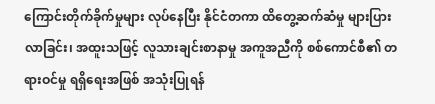ကြောင်းတိုက်ခိုက်မှုများ လုပ်နေပြီး နိုင်ငံတကာ ထိတွေ့ဆက်ဆံမှု များပြားလာခြင်း၊ အထူးသဖြင့် လူသားချင်းစာနာမှု အကူအညီကို စစ်ကောင်စီ၏ တရားဝင်မှု ရရှိရေးအဖြစ် အသုံးပြုရန်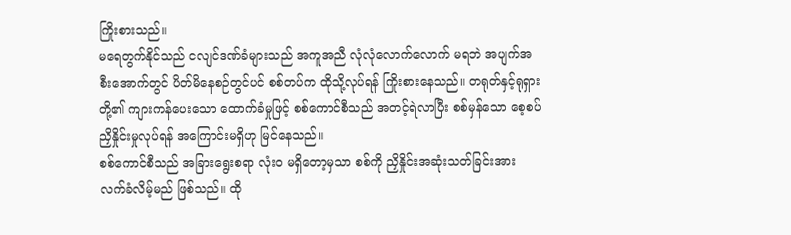ကြိုးစားသည်။
မရေတွက်နိုင်သည် ငလျင်ဒဏ်ခံများသည် အကူအညီ လုံလုံလောက်လောက် မရဘဲ အပျက်အစီးအောက်တွင် ပိတ်မိနေစဉ်တွင်ပင် စစ်တပ်က ထိုသို့လုပ်ရန် ကြိုးစားနေသည်။ တရုတ်နှင့်ရုရှားတို့၏ ကျားကန်ပေးသော ထောက်ခံမှုဖြင့် စစ်ကောင်စီသည် အတင့်ရဲလာပြီး စစ်မှန်သော စေ့စပ်ညှိနှိုင်းမှုလုပ်ရန် အကြောင်းမရှိဟု မြင်နေသည်။
စစ်ကောင်စီသည် အခြားရွေးစရာ လုံးဝ မရှိတော့မှသာ စစ်ကို ညှိနှိုင်းအဆုံးသတ်ခြင်းအား လက်ခံလိမ့်မည် ဖြစ်သည်။ ထို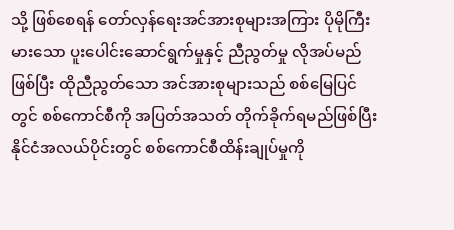သို့ ဖြစ်စေရန် တော်လှန်ရေးအင်အားစုများအကြား ပိုမိုကြီးမားသော ပူးပေါင်းဆောင်ရွက်မှုနှင့် ညီညွတ်မှု လိုအပ်မည်ဖြစ်ပြီး ထိုညီညွတ်သော အင်အားစုများသည် စစ်မြေပြင်တွင် စစ်ကောင်စီကို အပြတ်အသတ် တိုက်ခိုက်ရမည်ဖြစ်ပြီး နိုင်ငံအလယ်ပိုင်းတွင် စစ်ကောင်စီထိန်းချုပ်မှုကို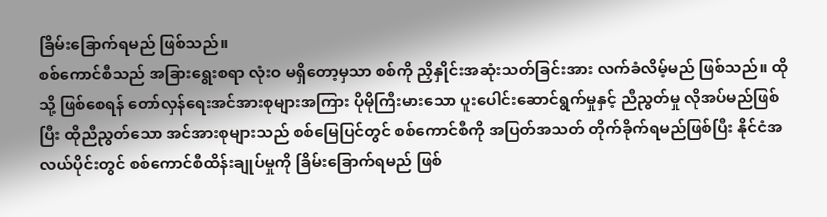ခြိမ်းခြောက်ရမည် ဖြစ်သည်။
စစ်ကောင်စီသည် အခြားရွေးစရာ လုံးဝ မရှိတော့မှသာ စစ်ကို ညှိနှိုင်းအဆုံးသတ်ခြင်းအား လက်ခံလိမ့်မည် ဖြစ်သည်။ ထိုသို့ ဖြစ်စေရန် တော်လှန်ရေးအင်အားစုများအကြား ပိုမိုကြီးမားသော ပူးပေါင်းဆောင်ရွက်မှုနှင့် ညီညွတ်မှု လိုအပ်မည်ဖြစ်ပြီး ထိုညီညွတ်သော အင်အားစုများသည် စစ်မြေပြင်တွင် စစ်ကောင်စီကို အပြတ်အသတ် တိုက်ခိုက်ရမည်ဖြစ်ပြီး နိုင်ငံအလယ်ပိုင်းတွင် စစ်ကောင်စီထိန်းချုပ်မှုကို ခြိမ်းခြောက်ရမည် ဖြစ်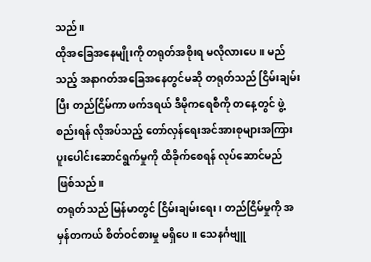သည်။
ထိုအခြေအနေမျိုးကို တရုတ်အစိုးရ မလိုလားပေ။ မည်သည့် အနာဂတ်အခြေအနေတွင်မဆို တရုတ်သည် ငြိမ်းချမ်းပြီး တည်ငြိမ်ကာ ဖက်ဒရယ် ဒီမိုကရေစီကို တနေ့တွင် ဖွဲ့စည်းရန် လိုအပ်သည့် တော်လှန်ရေးအင်အားစုများအကြား ပူးပေါင်းဆောင်ရွက်မှုကို ထိခိုက်စေရန် လုပ်ဆောင်မည် ဖြစ်သည်။
တရုတ်သည် မြန်မာတွင် ငြိမ်းချမ်းရေး၊ တည်ငြိမ်မှုကို အမှန်တကယ် စိတ်ဝင်စားမှု မရှိပေ။ သေနင်္ဂဗျူ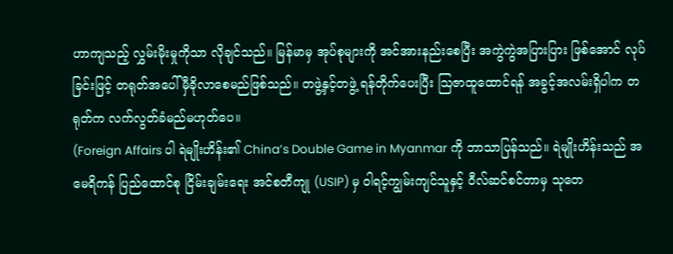ဟာကျသည့် လွှမ်းမိုးမှုကိုသာ လိုချင်သည်။ မြန်မာမှ အုပ်စုများကို အင်အားနည်းစေပြီး အကွဲကွဲအပြားပြား ဖြစ်အောင် လုပ်ခြင်းဖြင့် တရုတ်အပေါ် မှီခိုလာစေမည်ဖြစ်သည်။ တဖွဲ့နှင့်တဖွဲ့ ရန်တိုက်ပေးပြီး ဩဇာထူထောင်ရန် အခွင့်အလမ်းရှိပါက တရုတ်က လက်လွတ်ခံမည်မဟုတ်ပေ။
(Foreign Affairs ပါ ရဲမျိုးဟိန်း၏ China’s Double Game in Myanmar ကို ဘာသာပြန်သည်။ ရဲမျိုးဟိန်းသည် အမေရိကန် ပြည်ထောင်စု ငြိမ်းချမ်းရေး အင်စတီကျု (USIP) မှ ဝါရင့်ကျွမ်းကျင်သူနှင့် ဝီလ်ဆင်စင်တာမှ သုတေ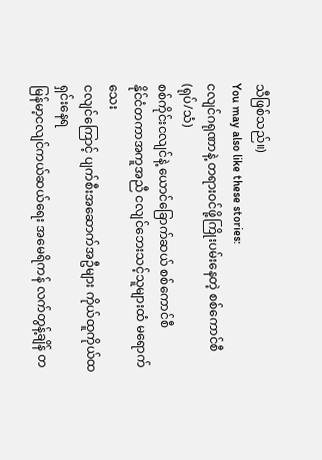သီဖြစ်သည်။)
You may also like these stories:
ငလျင်ဂရုဏာနဲ့ တရားဝင်ဖို့ကြိုးပမ်းနေတဲ့ စစ်ကောင်စီ (ရုပ်/သံ)
စစ်ကိုင်းငလျင်နဲ့ ယောင်ခြောက်ဆယ် စစ်ကောင်စီ
နိုင်ငံတကာအကူအညီ ငလျင်ဘေးသင့်သူများထံ မရောက်သေး
ငလျင်ကြောင့် ပျက်စီးအဆောက်အဦများ ကိုယ်ထူကိုယ်ထရှင်းနေရ
မြန်မာ့ငလျင်ကယ်ဆယ်ရေး အမေရိကန် လက်တွန့်ချိန် တ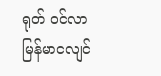ရုတ် ဝင်လာ
မြန်မာငလျင်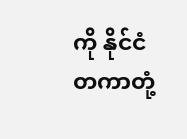ကို နိုင်ငံတကာတုံ့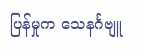ပြန်မှုက သေနင်္ဂဗျူ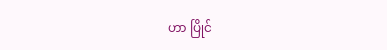ဟာ ပြိုင်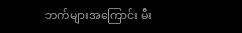ဘက်များအကြောင်း မီး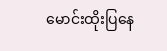မောင်းထိုးပြနေ